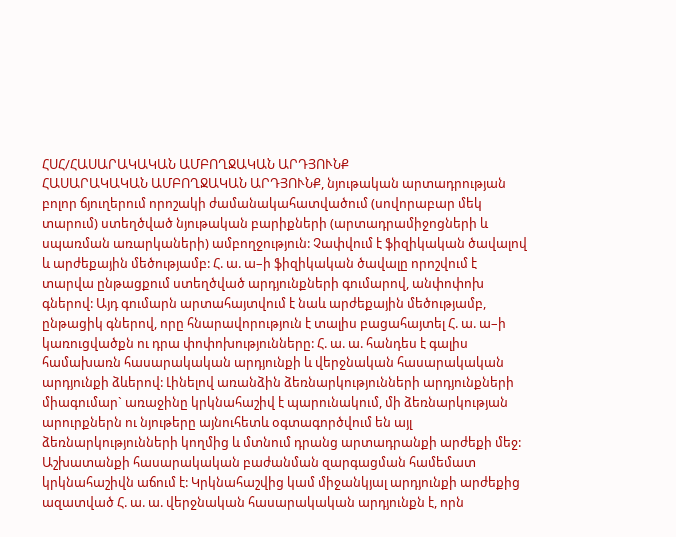ՀՍՀ/ՀԱՍԱՐԱԿԱԿԱՆ ԱՄԲՈՂՋԱԿԱՆ ԱՐԴՅՈՒՆՔ
ՀԱՍԱՐԱԿԱԿԱՆ ԱՄԲՈՂՋԱԿԱՆ ԱՐԴՅՈՒՆՔ, նյութական արտադրության բոլոր ճյուղերում որոշակի ժամանակահատվածում (սովորաբար մեկ տարում) ստեղծված նյութական բարիքների (արտադրամիջոցների և սպառման առարկաների) ամբողջություն: Չափվում է ֆիզիկական ծավալով և արժեքային մեծությամբ: Հ. ա. ա–ի ֆիզիկական ծավալը որոշվում է տարվա ընթացքում ստեղծված արդյունքների գումարով, անփոփոխ գներով: Այդ գումարն արտահայտվում է նաև արժեքային մեծությամբ, ընթացիկ գներով, որը հնարավորություն է տալիս բացահայտել Հ. ա. ա–ի կառուցվածքն ու դրա փոփոխությունները: Հ. ա. ա. հանդես է գալիս համախառն հասարակական արդյունքի և վերջնական հասարակական արդյունքի ձևերով: Լինելով առանձին ձեռնարկությունների արդյունքների միագումար` առաջինը կրկնահաշիվ է պարունակում, մի ձեռնարկության արուրքներն ու նյութերը այնուհետև օգտագործվում են այլ ձեռնարկությունների կողմից և մտնում դրանց արտադրանքի արժեքի մեջ: Աշխատանքի հասարակական բաժանման զարգացման համեմատ կրկնահաշիվն աճում է: Կրկնահաշվից կամ միջանկյալ արդյունքի արժեքից ազատված Հ. ա. ա. վերջնական հասարակական արդյունքն է, որն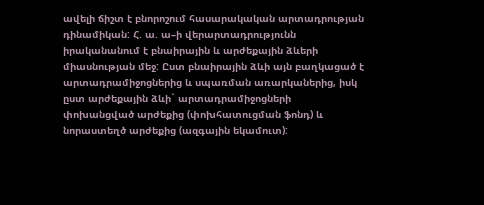ավելի ճիշտ է բնորոշում հասարակական արտադրության դինամիկան: Հ. ա. ա–ի վերարտադրությունն իրականանում է բնաիրային և արժեքային ձևերի միասնության մեջ: Ըստ բնաիրային ձևի այն բաղկացած է արտադրամիջոցներից և սպառման առարկաներից, իսկ ըստ արժեքային ձևի` արտադրամիջոցների փոխանցված արժեքից (փոխհատուցման ֆոնդ) և նորաստեղծ արժեքից (ազգային եկամուտ):